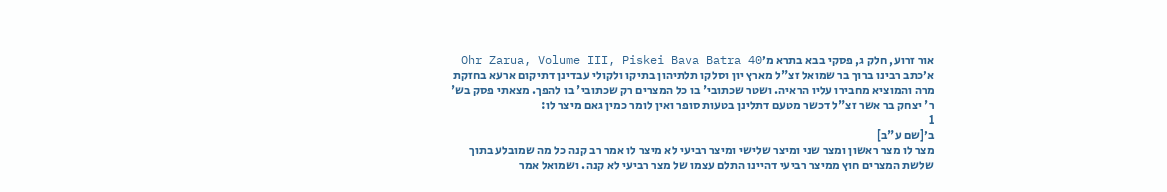אור זרוע, חלק ג, פסקי בבא בתרא מ׳Ohr Zarua, Volume III, Piskei Bava Batra 40
א׳כתב רבינו ברוך בר שמואל זצ"ל מארץ יון וסלקו תלתיהון בתיקו ולקולי עבדינן דתיקום ארעא בחזקת מרה והמוציא מחבירו עליו הראיה. ושטר שכתובי' בו כל המצרים רק שכתובי' בו להפך. מצאתי פסק בש' ר' יצחק בר אשר זצ"ל דכשר מטעם דתלינן בטעות סופר ואין לומר כמין גאם מיצר לו:
1
ב׳[שם ע"ב]
מצר לו מצר ראשון ומצר שני ומיצר שלישי ומיצר רביעי לא מיצר לו אמר רב קנה כל מה שמובלע בתוך שלשת המצרים חוץ ממיצר רביעי דהיינו התלם עצמו של מצר רביעי לא קנה. ושמואל אמר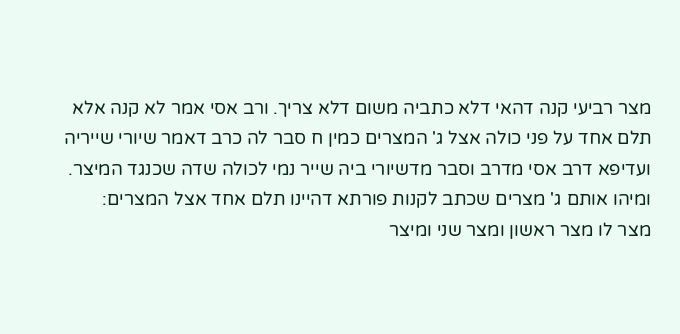מצר רביעי קנה דהאי דלא כתביה משום דלא צריך. ורב אסי אמר לא קנה אלא תלם אחד על פני כולה אצל ג' המצרים כמין ח סבר לה כרב דאמר שיורי שייריה ועדיפא דרב אסי מדרב וסבר מדשיורי ביה שייר נמי לכולה שדה שכנגד המיצר. ומיהו אותם ג' מצרים שכתב לקנות פורתא דהיינו תלם אחד אצל המצרים:
מצר לו מצר ראשון ומצר שני ומיצר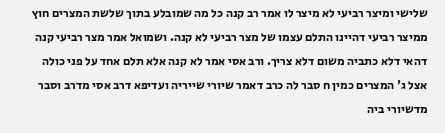שלישי ומיצר רביעי לא מיצר לו אמר רב קנה כל מה שמובלע בתוך שלשת המצרים חוץ ממיצר רביעי דהיינו התלם עצמו של מצר רביעי לא קנה. ושמואל אמר מצר רביעי קנה דהאי דלא כתביה משום דלא צריך. ורב אסי אמר לא קנה אלא תלם אחד על פני כולה אצל ג' המצרים כמין ח סבר לה כרב דאמר שיורי שייריה ועדיפא דרב אסי מדרב וסבר מדשיורי ביה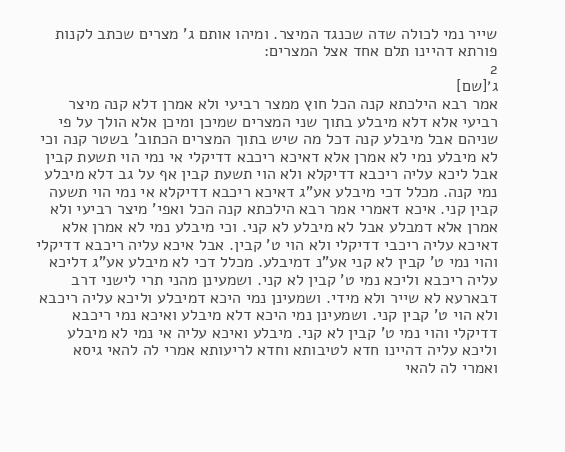שייר נמי לכולה שדה שכנגד המיצר. ומיהו אותם ג' מצרים שכתב לקנות פורתא דהיינו תלם אחד אצל המצרים:
2
ג׳[שם]
אמר רבא הילכתא קנה הכל חוץ ממצר רביעי ולא אמרן דלא קנה מיצר רביעי אלא דלא מיבלע בתוך שני המצרים שמיכן ומיכן אלא הולך על פי שניהם אבל מיבלע קנה דכל מה שיש בתוך המצרים הכתוב' בשטר קנה וכי לא מיבלע נמי לא אמרן אלא דאיכא ריכבא דדיקלי אי נמי הוי תשעת קבין אבל ליכא עליה ריכבא דדיקלא ולא הוי תשעת קבין אף על גב דלא מיבלע נמי קנה. מכלל דכי מיבלע אע"ג דאיכא ריכבא דדיקלא אי נמי הוי תשעה קבין קני. איכא דאמרי אמר רבא הילכתא קנה הכל ואפי' מיצר רביעי ולא אמרן אלא דמבלע אבל לא מיבלע לא קני. וכי מיבלע נמי לא אמרן אלא דאיכא עליה ריכבי דדיקלי ולא הוי ט' קבין. אבל איכא עליה ריכבא דדיקלי והוי נמי ט' קבין לא קני אע"נ דמיבלע. מכלל דכי לא מיבלע אע"ג דליכא עליה ריכבא וליכא נמי ט' קבין לא קני. ושמעינן מהני תרי לישני דרב דבארעא לא שייר ולא מידי. ושמעינן נמי היכא דמיבלע וליכא עליה ריכבא ולא הוי ט' קבין קני. ושמעינן נמי היכא דלא מיבלע ואיכא נמי ריכבא דדיקלי והוי נמי ט' קבין לא קני. מיבלע ואיכא עליה אי נמי לא מיבלע וליכא עליה דהיינו חדא לטיבותא וחדא לריעותא אמרי לה להאי גיסא ואמרי לה להאי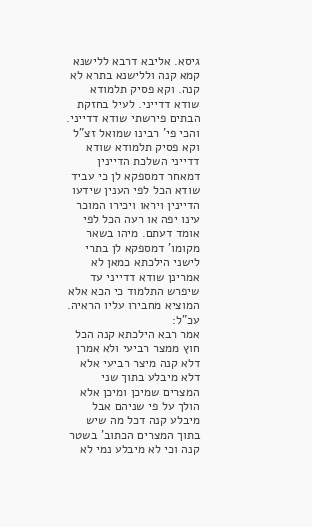גיסא. אליבא דרבא ללישנא קמא קנה וללישנא בתרא לא קנה. וקא פסיק תלמודא שודא דדייני. לעיל בחזקת הבתים פירשתי שודא דדייני. והכי פי' רבינו שמואל זצ"ל וקא פסיק תלמודא שודא דדייני השלכת הדיינין דמאחר דמספקא לן כי עביד שודא הכל לפי הענין שידעו הדיינין ויראו ויכירו המוכר עינו יפה או רעה הכל לפי אומד דעתם. מיהו בשאר מקומו' דמספקא לן בתרי לישני הילכתא כמאן לא אמרינן שודא דדייני עד שיפרש התלמוד כי הכא אלא המוציא מחבירו עליו הראיה. עכ"ל:
אמר רבא הילכתא קנה הכל חוץ ממצר רביעי ולא אמרן דלא קנה מיצר רביעי אלא דלא מיבלע בתוך שני המצרים שמיכן ומיכן אלא הולך על פי שניהם אבל מיבלע קנה דכל מה שיש בתוך המצרים הכתוב' בשטר קנה וכי לא מיבלע נמי לא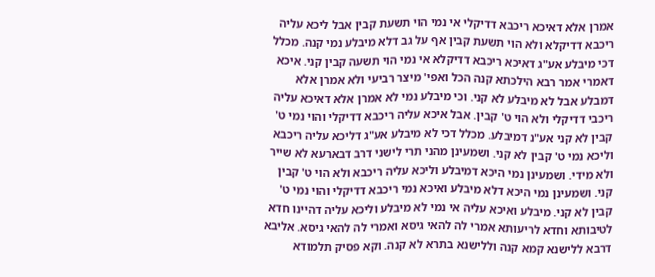אמרן אלא דאיכא ריכבא דדיקלי אי נמי הוי תשעת קבין אבל ליכא עליה ריכבא דדיקלא ולא הוי תשעת קבין אף על גב דלא מיבלע נמי קנה. מכלל דכי מיבלע אע"ג דאיכא ריכבא דדיקלא אי נמי הוי תשעה קבין קני. איכא דאמרי אמר רבא הילכתא קנה הכל ואפי' מיצר רביעי ולא אמרן אלא דמבלע אבל לא מיבלע לא קני. וכי מיבלע נמי לא אמרן אלא דאיכא עליה ריכבי דדיקלי ולא הוי ט' קבין. אבל איכא עליה ריכבא דדיקלי והוי נמי ט' קבין לא קני אע"נ דמיבלע. מכלל דכי לא מיבלע אע"ג דליכא עליה ריכבא וליכא נמי ט' קבין לא קני. ושמעינן מהני תרי לישני דרב דבארעא לא שייר ולא מידי. ושמעינן נמי היכא דמיבלע וליכא עליה ריכבא ולא הוי ט' קבין קני. ושמעינן נמי היכא דלא מיבלע ואיכא נמי ריכבא דדיקלי והוי נמי ט' קבין לא קני. מיבלע ואיכא עליה אי נמי לא מיבלע וליכא עליה דהיינו חדא לטיבותא וחדא לריעותא אמרי לה להאי גיסא ואמרי לה להאי גיסא. אליבא דרבא ללישנא קמא קנה וללישנא בתרא לא קנה. וקא פסיק תלמודא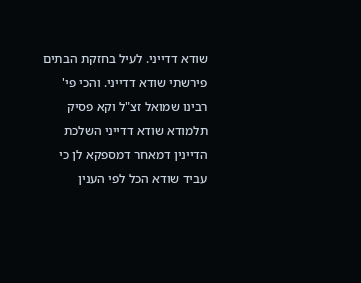שודא דדייני. לעיל בחזקת הבתים פירשתי שודא דדייני. והכי פי' רבינו שמואל זצ"ל וקא פסיק תלמודא שודא דדייני השלכת הדיינין דמאחר דמספקא לן כי עביד שודא הכל לפי הענין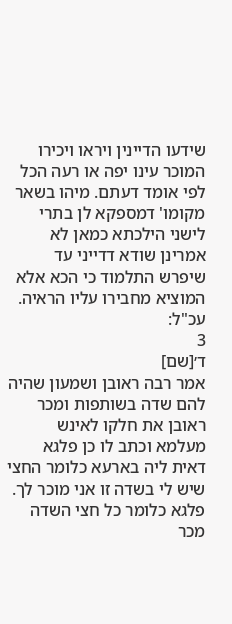שידעו הדיינין ויראו ויכירו המוכר עינו יפה או רעה הכל לפי אומד דעתם. מיהו בשאר מקומו' דמספקא לן בתרי לישני הילכתא כמאן לא אמרינן שודא דדייני עד שיפרש התלמוד כי הכא אלא המוציא מחבירו עליו הראיה. עכ"ל:
3
ד׳[שם]
אמר רבה ראובן ושמעון שהיה להם שדה בשותפות ומכר ראובן את חלקו לאינש מעלמא וכתב לו כן פלגא דאית ליה בארעא כלומר החצי שיש לי בשדה זו אני מוכר לך. פלגא כלומר כל חצי השדה מכר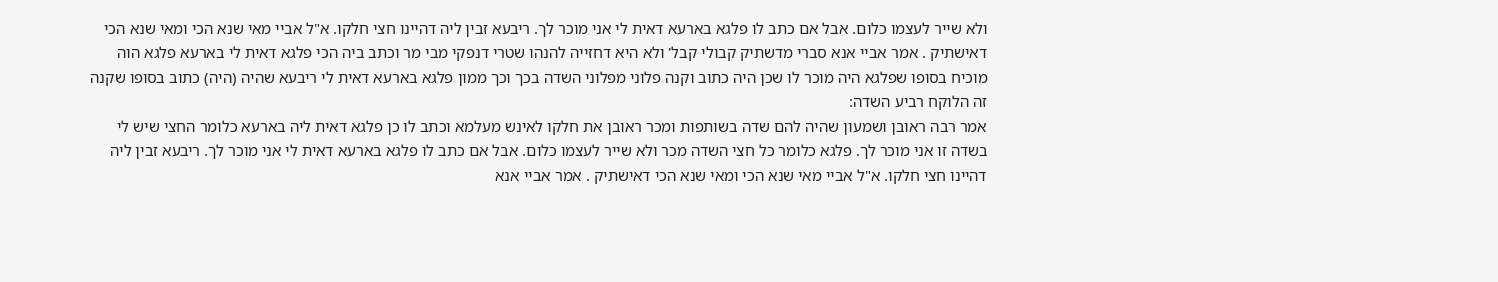ולא שייר לעצמו כלום. אבל אם כתב לו פלגא בארעא דאית לי אני מוכר לך. ריבעא זבין ליה דהיינו חצי חלקו. א"ל אביי מאי שנא הכי ומאי שנא הכי דאישתיק . אמר אביי אנא סברי מדשתיק קבולי קבל' ולא היא דחזייה להנהו שטרי דנפקי מבי מר וכתב ביה הכי פלגא דאית לי בארעא פלגא הוה מוכיח בסופו שפלגא היה מוכר לו שכן היה כתוב וקנה פלוני מפלוני השדה בכך וכך ממון פלגא בארעא דאית לי ריבעא שהיה (היה) כתוב בסופו שקנה זה הלוקח רביע השדה:
אמר רבה ראובן ושמעון שהיה להם שדה בשותפות ומכר ראובן את חלקו לאינש מעלמא וכתב לו כן פלגא דאית ליה בארעא כלומר החצי שיש לי בשדה זו אני מוכר לך. פלגא כלומר כל חצי השדה מכר ולא שייר לעצמו כלום. אבל אם כתב לו פלגא בארעא דאית לי אני מוכר לך. ריבעא זבין ליה דהיינו חצי חלקו. א"ל אביי מאי שנא הכי ומאי שנא הכי דאישתיק . אמר אביי אנא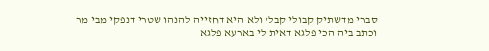סברי מדשתיק קבולי קבל' ולא היא דחזייה להנהו שטרי דנפקי מבי מר וכתב ביה הכי פלגא דאית לי בארעא פלגא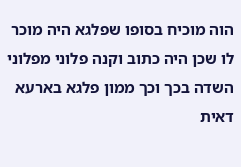הוה מוכיח בסופו שפלגא היה מוכר לו שכן היה כתוב וקנה פלוני מפלוני השדה בכך וכך ממון פלגא בארעא דאית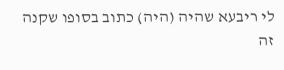לי ריבעא שהיה (היה) כתוב בסופו שקנה זה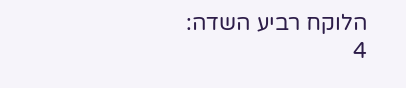הלוקח רביע השדה:
4